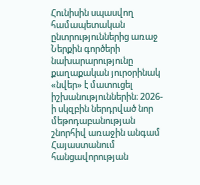Հունիսին սպասվող համապետական ընտրություններից առաջ Ներքին գործերի նախարարությունը քաղաքական յուրօրինակ «նվեր» է մատուցել իշխանություններին։ 2026-ի սկզբին ներդրված նոր մեթոդաբանության շնորհիվ առաջին անգամ Հայաստանում հանցավորության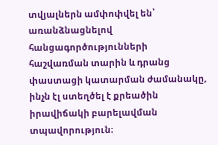տվյալներն ամփոփվել են՝ առանձնացնելով հանցագործությունների հաշվառման տարին և դրանց փաստացի կատարման ժամանակը, ինչն էլ ստեղծել է քրեածին իրավիճակի բարելավման տպավորություն։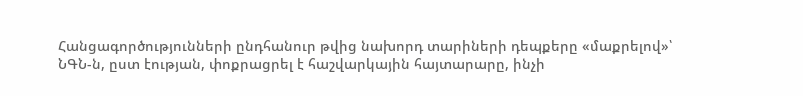Հանցագործությունների ընդհանուր թվից նախորդ տարիների դեպքերը «մաքրելով»՝ ՆԳՆ-ն, ըստ էության, փոքրացրել է հաշվարկային հայտարարը, ինչի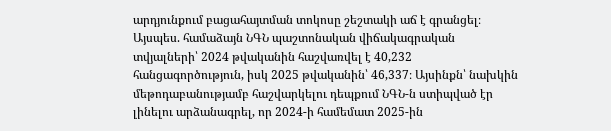արդյունքում բացահայտման տոկոսը շեշտակի աճ է գրանցել։
Այսպես. համաձայն ՆԳՆ պաշտոնական վիճակագրական տվյալների՝ 2024 թվականին հաշվառվել է 40,232 հանցագործություն, իսկ 2025 թվականին՝ 46,337։ Այսինքն՝ նախկին մեթոդաբանությամբ հաշվարկելու դեպքում ՆԳՆ-ն ստիպված էր լինելու արձանագրել, որ 2024-ի համեմատ 2025-ին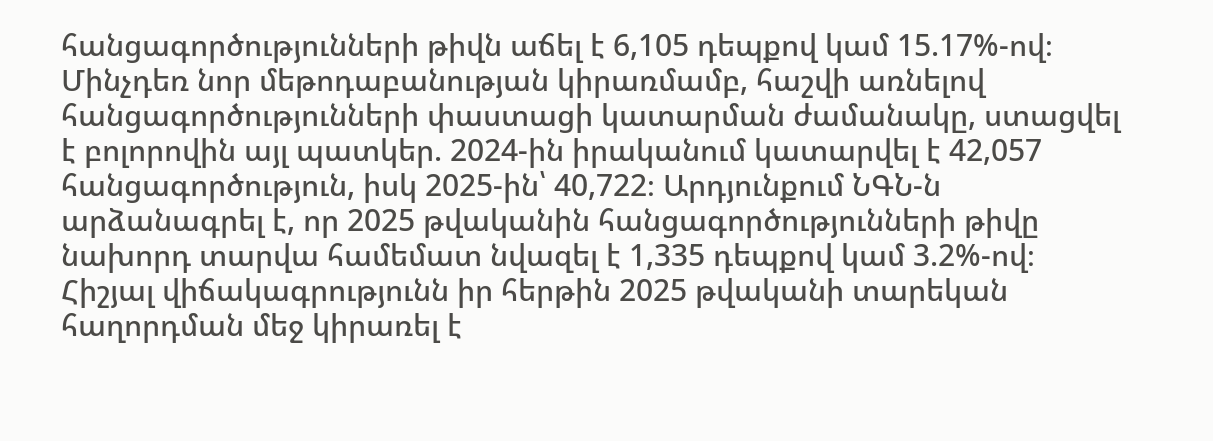հանցագործությունների թիվն աճել է 6,105 դեպքով կամ 15.17%-ով։
Մինչդեռ նոր մեթոդաբանության կիրառմամբ, հաշվի առնելով հանցագործությունների փաստացի կատարման ժամանակը, ստացվել է բոլորովին այլ պատկեր. 2024-ին իրականում կատարվել է 42,057 հանցագործություն, իսկ 2025-ին՝ 40,722։ Արդյունքում ՆԳՆ-ն արձանագրել է, որ 2025 թվականին հանցագործությունների թիվը նախորդ տարվա համեմատ նվազել է 1,335 դեպքով կամ 3.2%-ով։ Հիշյալ վիճակագրությունն իր հերթին 2025 թվականի տարեկան հաղորդման մեջ կիրառել է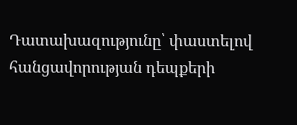Դատախազությունը՝ փաստելով հանցավորության դեպքերի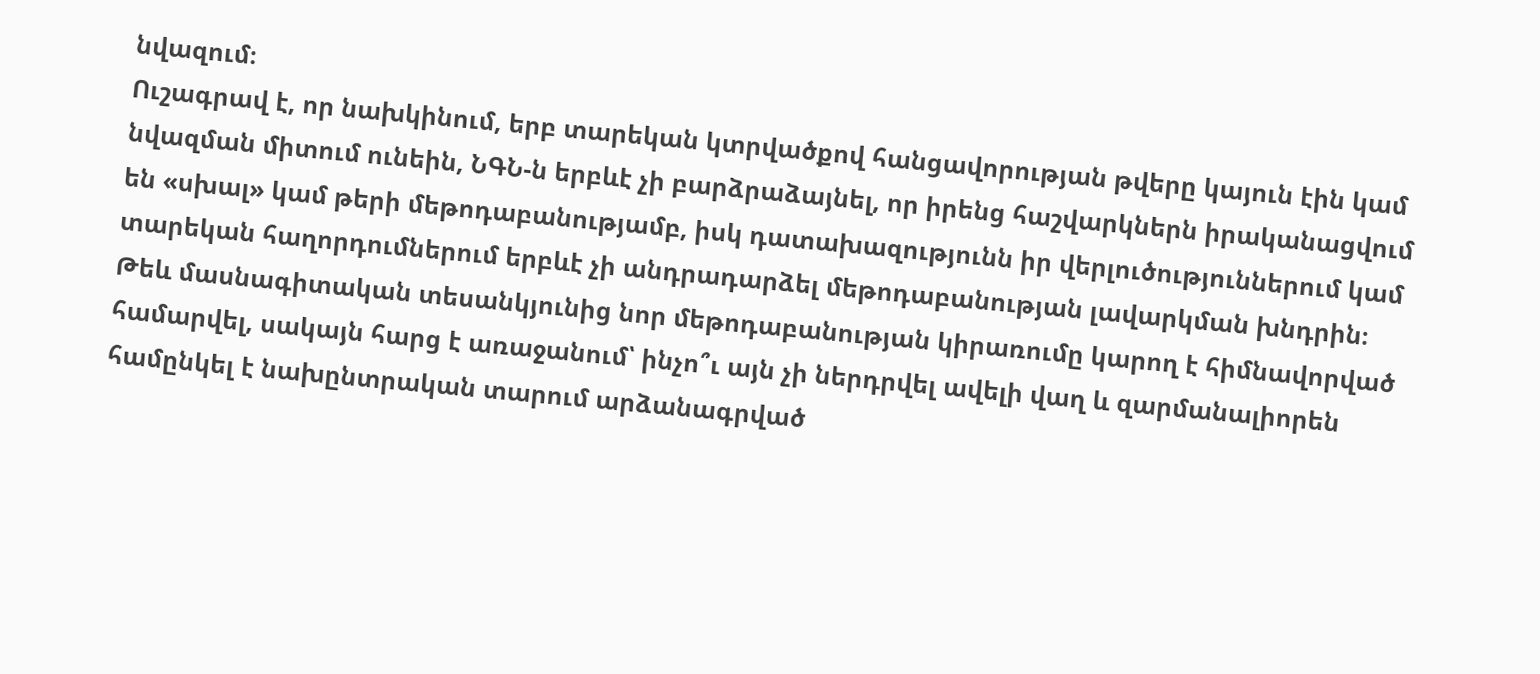նվազում։
Ուշագրավ է, որ նախկինում, երբ տարեկան կտրվածքով հանցավորության թվերը կայուն էին կամ նվազման միտում ունեին, ՆԳՆ-ն երբևէ չի բարձրաձայնել, որ իրենց հաշվարկներն իրականացվում են «սխալ» կամ թերի մեթոդաբանությամբ, իսկ դատախազությունն իր վերլուծություններում կամ տարեկան հաղորդումներում երբևէ չի անդրադարձել մեթոդաբանության լավարկման խնդրին։
Թեև մասնագիտական տեսանկյունից նոր մեթոդաբանության կիրառումը կարող է հիմնավորված համարվել, սակայն հարց է առաջանում՝ ինչո՞ւ այն չի ներդրվել ավելի վաղ և զարմանալիորեն համընկել է նախընտրական տարում արձանագրված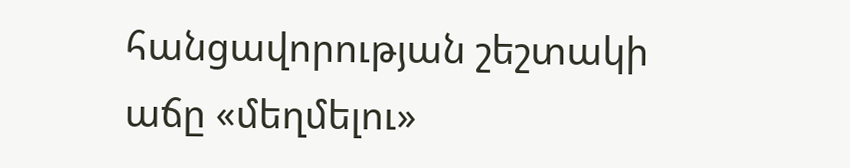հանցավորության շեշտակի աճը «մեղմելու»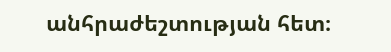անհրաժեշտության հետ։